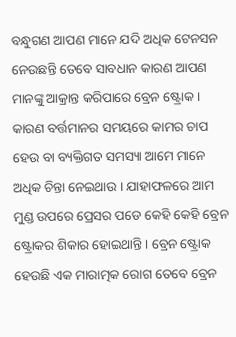ବନ୍ଧୁଗଣ ଆପଣ ମାନେ ଯଦି ଅଧିକ ଟେନସନ ନେଉଛନ୍ତି ତେବେ ସାବଧାନ କାରଣ ଆପଣ ମାନଙ୍କୁ ଆକ୍ରାନ୍ତ କରିପାରେ ବ୍ରେନ ଷ୍ଟ୍ରୋକ । କାରଣ ବର୍ତ୍ତମାନର ସମୟରେ କାମର ଚାପ ହେଉ ବା ବ୍ୟକ୍ତିଗତ ସମସ୍ୟା ଆମେ ମାନେ ଅଧିକ ଚିନ୍ତା ନେଇଥାଉ । ଯାହାଫଳରେ ଆମ ମୁଣ୍ଡ ଉପରେ ପ୍ରେସର ପଡେ କେହି କେହି ବ୍ରେନ ଷ୍ଟ୍ରୋକର ଶିକାର ହୋଇଥାନ୍ତି । ବ୍ରେନ ଷ୍ଟ୍ରୋକ ହେଉଛି ଏକ ମାରାତ୍ମକ ରୋଗ ତେବେ ବ୍ରେନ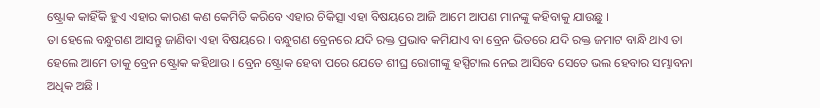ଷ୍ଟ୍ରୋକ କାହିଁକି ହୁଏ ଏହାର କାରଣ କଣ କେମିତି କରିବେ ଏହାର ଚିକିତ୍ସା ଏହା ବିଷୟରେ ଆଜି ଆମେ ଆପଣ ମାନଙ୍କୁ କହିବାକୁ ଯାଉଛୁ ।
ତା ହେଲେ ବନ୍ଧୁଗଣ ଆସନ୍ତୁ ଜାଣିବା ଏହା ବିଷୟରେ । ବନ୍ଧୁଗଣ ବ୍ରେନରେ ଯଦି ରକ୍ତ ପ୍ରଭାବ କମିଯାଏ ବା ବ୍ରେନ ଭିତରେ ଯଦି ରକ୍ତ ଜମାଟ ବାନ୍ଧି ଥାଏ ତା ହେଲେ ଆମେ ତାକୁ ବ୍ରେନ ଷ୍ଟ୍ରୋକ କହିଥାଉ । ବ୍ରେନ ଷ୍ଟ୍ରୋକ ହେବା ପରେ ଯେତେ ଶୀଘ୍ର ରୋଗୀଙ୍କୁ ହସ୍ପିଟାଲ ନେଇ ଆସିବେ ସେତେ ଭଲ ହେବାର ସମ୍ଭାବନା ଅଧିକ ଅଛି ।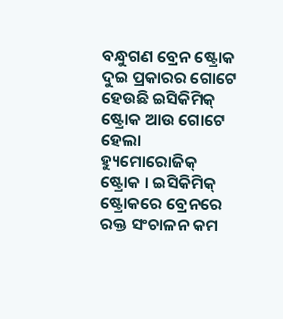ବନ୍ଧୁଗଣ ବ୍ରେନ ଷ୍ଟ୍ରୋକ ଦୁଇ ପ୍ରକାରର ଗୋଟେ ହେଉଛି ଇସିକିମିକ୍ ଷ୍ଟ୍ରୋକ ଆଉ ଗୋଟେ ହେଲା ହ୍ୟୁମୋରୋଜିକ୍ ଷ୍ଟ୍ରୋକ । ଇସିକିମିକ୍ ଷ୍ଟ୍ରୋକରେ ବ୍ରେନରେ ରକ୍ତ ସଂଚାଳନ କମ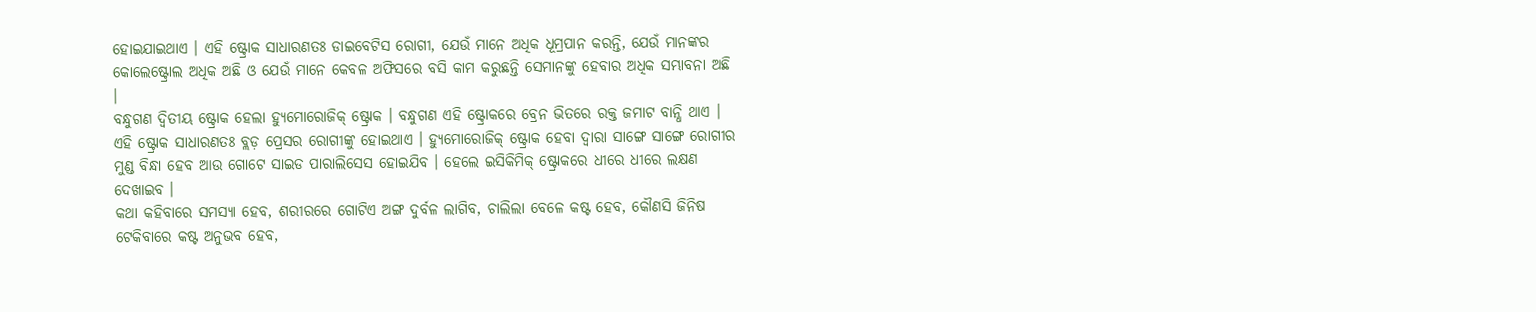ହୋଇଯାଇଥାଏ । ଏହି ଷ୍ଟ୍ରୋକ ସାଧାରଣତଃ ଡାଇବେଟିସ ରୋଗୀ, ଯେଉଁ ମାନେ ଅଧିକ ଧୂମ୍ରପାନ କରନ୍ତି, ଯେଉଁ ମାନଙ୍କର କୋଲେଷ୍ଟ୍ରୋଲ ଅଧିକ ଅଛି ଓ ଯେଉଁ ମାନେ କେବଳ ଅଫିସରେ ବସି କାମ କରୁଛନ୍ତି ସେମାନଙ୍କୁ ହେବାର ଅଧିକ ସମ୍ଭାବନା ଅଛି ।
ବନ୍ଧୁଗଣ ଦ୍ଵିତୀୟ ଷ୍ଟ୍ରୋକ ହେଲା ହ୍ୟୁମୋରୋଜିକ୍ ଷ୍ଟ୍ରୋକ । ବନ୍ଧୁଗଣ ଏହି ଷ୍ଟ୍ରୋକରେ ବ୍ରେନ ଭିତରେ ରକ୍ତ ଜମାଟ ବାନ୍ଧି ଥାଏ । ଏହି ଷ୍ଟ୍ରୋକ ସାଧାରଣତଃ ବ୍ଲଡ଼ ପ୍ରେସର ରୋଗୀଙ୍କୁ ହୋଇଥାଏ । ହ୍ୟୁମୋରୋଜିକ୍ ଷ୍ଟ୍ରୋକ ହେବା ଦ୍ଵାରା ସାଙ୍ଗେ ସାଙ୍ଗେ ରୋଗୀର ମୁଣ୍ଡ ବିନ୍ଧା ହେବ ଆଉ ଗୋଟେ ସାଇଡ ପାରାଲିସେସ ହୋଇଯିବ । ହେଲେ ଇସିକିମିକ୍ ଷ୍ଟ୍ରୋକରେ ଧୀରେ ଧୀରେ ଲକ୍ଷଣ ଦେଖାଇବ ।
କଥା କହିବାରେ ସମସ୍ୟା ହେବ, ଶରୀରରେ ଗୋଟିଏ ଅଙ୍ଗ ଦୁର୍ବଳ ଲାଗିବ, ଚାଲିଲା ବେଳେ କଷ୍ଟ ହେବ, କୌଣସି ଜିନିଷ ଟେକିବାରେ କଷ୍ଟ ଅନୁଭବ ହେବ,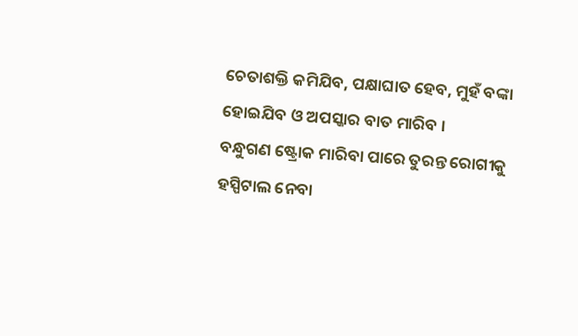ଚେତାଶକ୍ତି କମିଯିବ, ପକ୍ଷାଘାତ ହେବ, ମୁହଁ ବଙ୍କା ହୋଇଯିବ ଓ ଅପସ୍କାର ବାତ ମାରିବ ।
ବନ୍ଧୁଗଣ ଷ୍ଟ୍ରୋକ ମାରିବା ପାରେ ତୁରନ୍ତ ରୋଗୀକୁ ହସ୍ପିଟାଲ ନେବା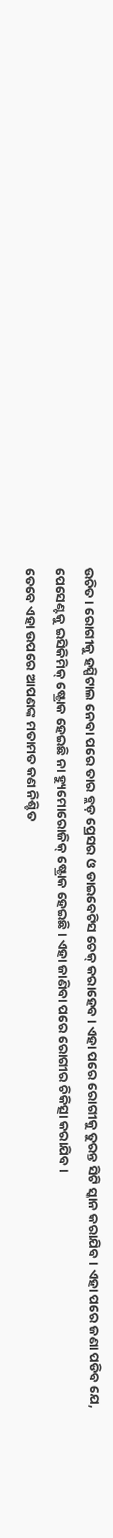ଉଚିତ । ରୋଗୀକୁ ହସ୍ପିଟାଲ ନେବା ପରେ ତାର ବ୍ଲଡ଼ ପ୍ରେସର ଓ ଡାଇବେଟିସ ଚେକ୍ କରାହେବ । ଏହା ପରେ ରୋଗୀକୁ ତୁରନ୍ତ ସିଟି ସ୍କାନ କରାଯିବ । ଏହା ପରେ ଜଣା ପଡିବ ଯେ, ପେସେଣ୍ଟକୁ ଇସିକିମିକ୍ ଷ୍ଟ୍ରୋକ ହେଇଛି ନା ହ୍ୟୁମୋରୋଜିକ୍ ଷ୍ଟ୍ରୋକ ହେଇଛି । ଏହା ଜାଣିବା ପରେ ରୋଗୀର ଚିକିତ୍ସା କରାଯିବ ।
ତେବେ ଏହା ଉପରେ ଆପଣଙ୍କ ମତାମତ କଣ ନିଶ୍ଚିତ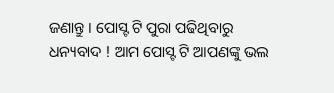ଜଣାନ୍ତୁ । ପୋସ୍ଟ ଟି ପୁରା ପଢିଥିବାରୁ ଧନ୍ୟବାଦ ! ଆମ ପୋସ୍ଟ ଟି ଆପଣଙ୍କୁ ଭଲ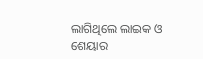ଲାଗିଥିଲେ ଲାଇକ ଓ ଶେୟାର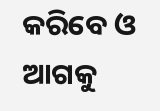କରିବେ ଓ ଆଗକୁ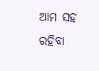ଆମ ସହ ରହିବା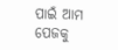ପାଇଁ ଆମ ପେଜକୁ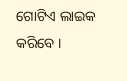ଗୋଟିଏ ଲାଇକ କରିବେ ।